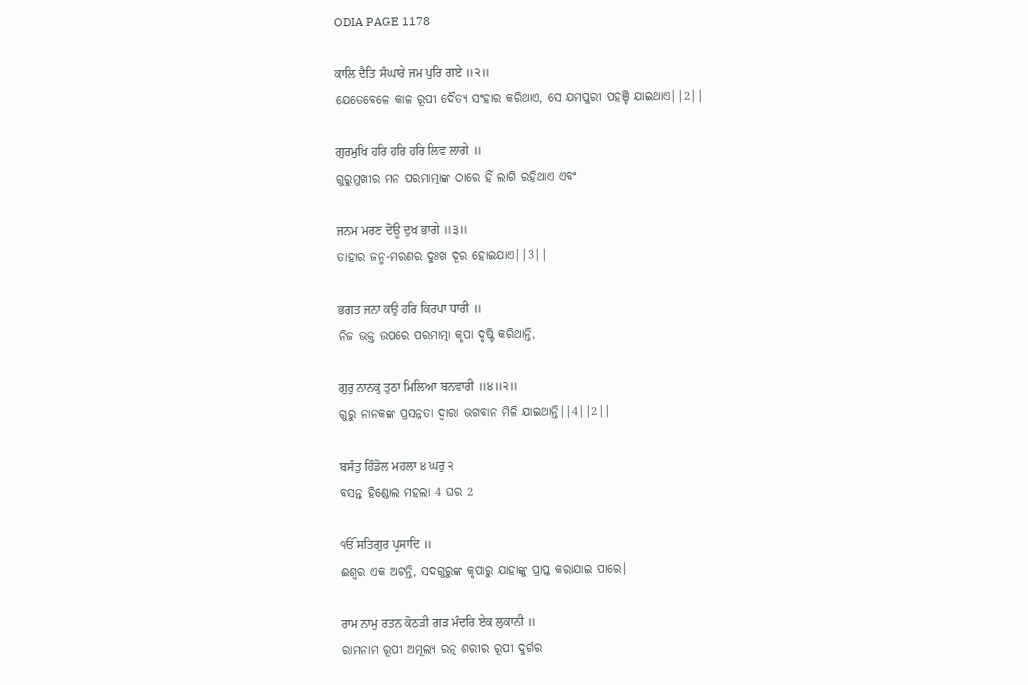ODIA PAGE 1178

ਕਾਲਿ ਦੈਤਿ ਸੰਘਾਰੇ ਜਮ ਪੁਰਿ ਗਏ ॥੨॥
ଯେତେବେଳେ କାଳ ରୂପୀ ଦୈତ୍ୟ ସଂହାର କରିଥାଏ, ସେ ଯମପୁରୀ ପହଞ୍ଚି ଯାଇଥାଏ||2||

ਗੁਰਮੁਖਿ ਹਰਿ ਹਰਿ ਹਰਿ ਲਿਵ ਲਾਗੇ ॥
ଗୁରୁମୁଖୀର ମନ ପରମାତ୍ମାଙ୍କ ଠାରେ ହିଁ ଲାଗି ରହିଥାଏ ଏବଂ

ਜਨਮ ਮਰਣ ਦੋਊ ਦੁਖ ਭਾਗੇ ॥੩॥
ତାହାର ଜନ୍ମ-ମରଣର ଦୁଃଖ ଦୂର ହୋଇଯାଏ||3||

ਭਗਤ ਜਨਾ ਕਉ ਹਰਿ ਕਿਰਪਾ ਧਾਰੀ ॥
ନିଜ ଭକ୍ତ ଉପରେ ପରମାତ୍ମା କୃପା ଦୃଷ୍ଟି କରିଥାନ୍ତି,

ਗੁਰੁ ਨਾਨਕੁ ਤੁਠਾ ਮਿਲਿਆ ਬਨਵਾਰੀ ॥੪॥੨॥
ଗୁରୁ ନାନକଙ୍କ ପ୍ରସନ୍ନତା ଦ୍ଵାରା ଭଗବାନ ମିଳି ଯାଇଥାନ୍ତି||4||2||

ਬਸੰਤੁ ਹਿੰਡੋਲ ਮਹਲਾ ੪ ਘਰੁ ੨
ବସନ୍ତ ହିଣ୍ଡୋଲ ମହଲା 4 ଘର 2

ੴ ਸਤਿਗੁਰ ਪ੍ਰਸਾਦਿ ॥
ଈଶ୍ଵର ଏକ ଅଟନ୍ତି, ସଦଗୁରୁଙ୍କ କୃପାରୁ ଯାହାଙ୍କୁ ପ୍ରାପ୍ତ କରାଯାଇ ପାରେ।

ਰਾਮ ਨਾਮੁ ਰਤਨ ਕੋਠੜੀ ਗੜ ਮੰਦਰਿ ਏਕ ਲੁਕਾਨੀ ॥
ରାମନାମ ରୂପୀ ଅମୂଲ୍ୟ ରତ୍ନ ଶରୀର ରୂପୀ ଦୁର୍ଗର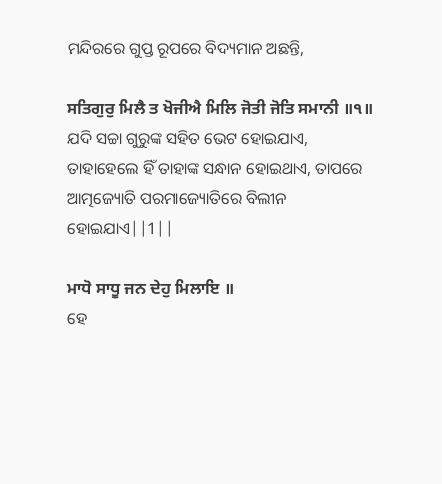ମନ୍ଦିରରେ ଗୁପ୍ତ ରୂପରେ ବିଦ୍ୟମାନ ଅଛନ୍ତି,

ਸਤਿਗੁਰੁ ਮਿਲੈ ਤ ਖੋਜੀਐ ਮਿਲਿ ਜੋਤੀ ਜੋਤਿ ਸਮਾਨੀ ॥੧॥
ଯଦି ସଚ୍ଚା ଗୁରୁଙ୍କ ସହିତ ଭେଟ ହୋଇଯାଏ, ତାହାହେଲେ ହିଁ ତାହାଙ୍କ ସନ୍ଧାନ ହୋଇଥାଏ, ତାପରେ ଆତ୍ମଜ୍ୟୋତି ପରମାଜ୍ୟୋତିରେ ବିଲୀନ ହୋଇଯାଏ||1||

ਮਾਧੋ ਸਾਧੂ ਜਨ ਦੇਹੁ ਮਿਲਾਇ ॥
ହେ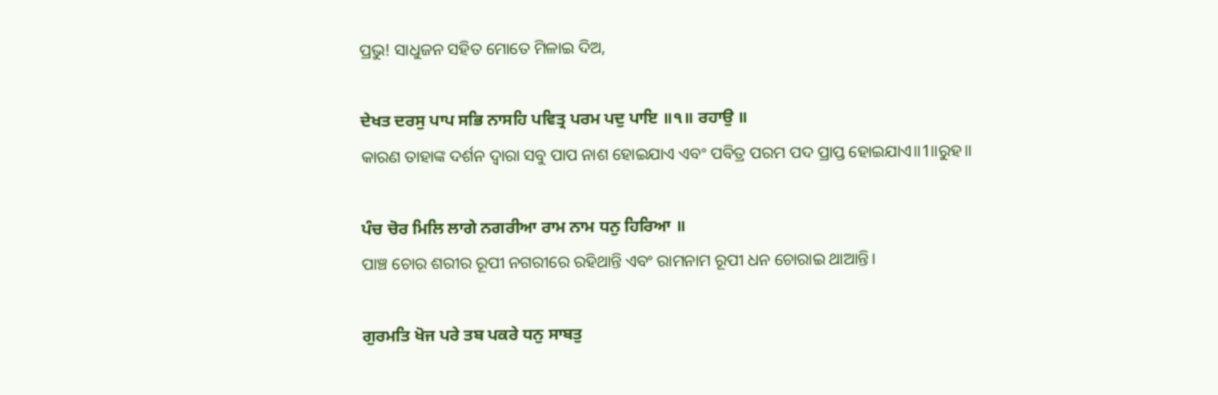ପ୍ରଭୁ! ସାଧୁଜନ ସହିତ ମୋତେ ମିଳାଇ ଦିଅ,

ਦੇਖਤ ਦਰਸੁ ਪਾਪ ਸਭਿ ਨਾਸਹਿ ਪਵਿਤ੍ਰ ਪਰਮ ਪਦੁ ਪਾਇ ॥੧॥ ਰਹਾਉ ॥
କାରଣ ତାହାଙ୍କ ଦର୍ଶନ ଦ୍ଵାରା ସବୁ ପାପ ନାଶ ହୋଇଯାଏ ଏବଂ ପବିତ୍ର ପରମ ପଦ ପ୍ରାପ୍ତ ହୋଇଯାଏ॥1॥ରୁହ॥

ਪੰਚ ਚੋਰ ਮਿਲਿ ਲਾਗੇ ਨਗਰੀਆ ਰਾਮ ਨਾਮ ਧਨੁ ਹਿਰਿਆ ॥
ପାଞ୍ଚ ଚୋର ଶରୀର ରୂପୀ ନଗରୀରେ ରହିଥାନ୍ତି ଏବଂ ରାମନାମ ରୂପୀ ଧନ ଚୋରାଇ ଥାଆନ୍ତି।

ਗੁਰਮਤਿ ਖੋਜ ਪਰੇ ਤਬ ਪਕਰੇ ਧਨੁ ਸਾਬਤੁ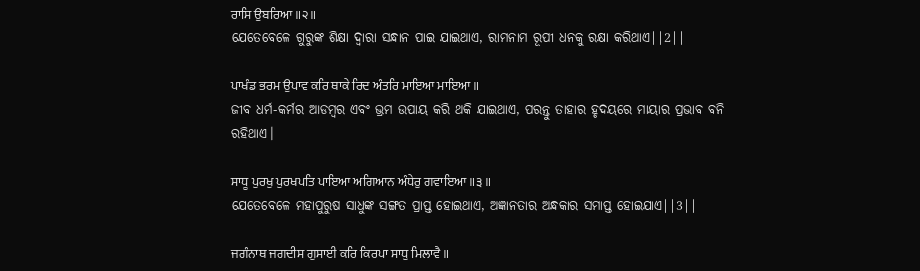ਰਾਸਿ ਉਬਰਿਆ ॥੨॥
ଯେତେବେଳେ ଗୁରୁଙ୍କ ଶିକ୍ଷା ଦ୍ଵାରା ସନ୍ଧାନ ପାଇ ଯାଇଥାଏ, ରାମନାମ ରୂପୀ ଧନକୁ ରକ୍ଷା କରିଥାଏ||2||

ਪਾਖੰਡ ਭਰਮ ਉਪਾਵ ਕਰਿ ਥਾਕੇ ਰਿਦ ਅੰਤਰਿ ਮਾਇਆ ਮਾਇਆ ॥
ଜୀବ ଧର୍ମ-କର୍ମର ଆଡମ୍ବର ଏବଂ ଭ୍ରମ ଉପାୟ କରି ଥକି ଯାଇଥାଏ, ପରନ୍ତୁ ତାହାର ହୃଦୟରେ ମାୟାର ପ୍ରଭାବ ବନି ରହିଥାଏ।

ਸਾਧੂ ਪੁਰਖੁ ਪੁਰਖਪਤਿ ਪਾਇਆ ਅਗਿਆਨ ਅੰਧੇਰੁ ਗਵਾਇਆ ॥੩॥
ଯେତେବେଳେ ମହାପୁରୁଷ ସାଧୁଙ୍କ ସଙ୍ଗତ ପ୍ରାପ୍ତ ହୋଇଥାଏ, ଅଜ୍ଞାନତାର ଅନ୍ଧକାର ସମାପ୍ତ ହୋଇଯାଏ||3||

ਜਗੰਨਾਥ ਜਗਦੀਸ ਗੁਸਾਈ ਕਰਿ ਕਿਰਪਾ ਸਾਧੁ ਮਿਲਾਵੈ ॥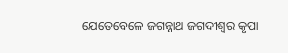ଯେତେବେଳେ ଜଗନ୍ନାଥ ଜଗଦୀଶ୍ଵର କୃପା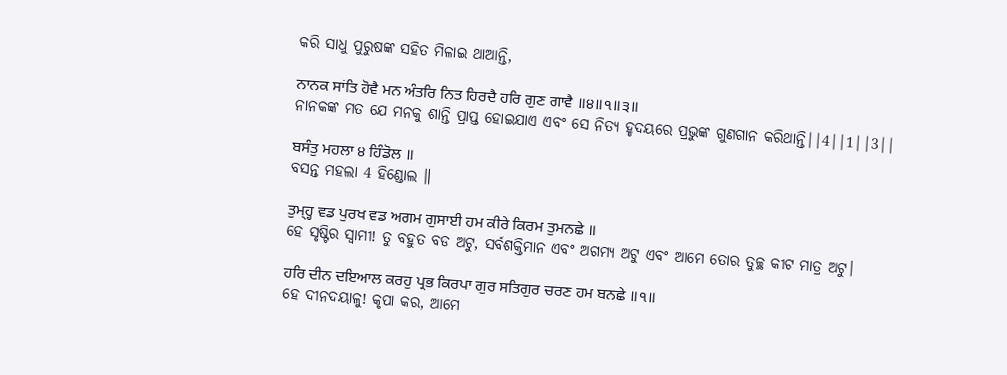କରି ସାଧୁ ପୁରୁଷଙ୍କ ସହିତ ମିଳାଇ ଥାଆନ୍ତି,

ਨਾਨਕ ਸਾਂਤਿ ਹੋਵੈ ਮਨ ਅੰਤਰਿ ਨਿਤ ਹਿਰਦੈ ਹਰਿ ਗੁਣ ਗਾਵੈ ॥੪॥੧॥੩॥
ନାନକଙ୍କ ମତ ଯେ ମନକୁ ଶାନ୍ତି ପ୍ରାପ୍ତ ହୋଇଯାଏ ଏବଂ ସେ ନିତ୍ୟ ହୃଦୟରେ ପ୍ରଭୁଙ୍କ ଗୁଣଗାନ କରିଥାନ୍ତି||4||1||3||

ਬਸੰਤੁ ਮਹਲਾ ੪ ਹਿੰਡੋਲ ॥
ବସନ୍ତ ମହଲା 4 ହିଣ୍ଡୋଲ ॥

ਤੁਮ੍ਹ੍ਹ ਵਡ ਪੁਰਖ ਵਡ ਅਗਮ ਗੁਸਾਈ ਹਮ ਕੀਰੇ ਕਿਰਮ ਤੁਮਨਛੇ ॥
ହେ ସୃଷ୍ଟିର ସ୍ଵାମୀ! ତୁ ବହୁତ ବଡ ଅଟୁ, ସର୍ବଶକ୍ତିମାନ ଏବଂ ଅଗମ୍ୟ ଅଟୁ ଏବଂ ଆମେ ତୋର ତୁଚ୍ଛ କୀଟ ମାତ୍ର ଅଟୁ।

ਹਰਿ ਦੀਨ ਦਇਆਲ ਕਰਹੁ ਪ੍ਰਭ ਕਿਰਪਾ ਗੁਰ ਸਤਿਗੁਰ ਚਰਣ ਹਮ ਬਨਛੇ ॥੧॥
ହେ ଦୀନଦୟାଳୁ! କୃପା କର, ଆମେ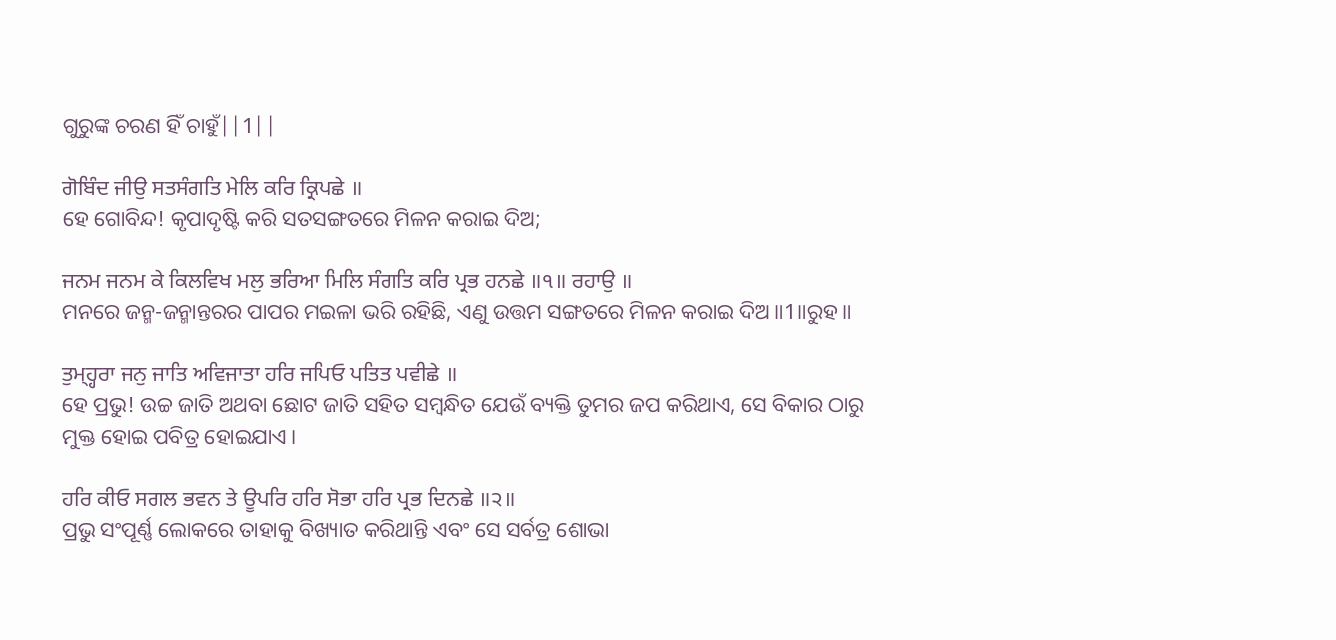ଗୁରୁଙ୍କ ଚରଣ ହିଁ ଚାହୁଁ||1||

ਗੋਬਿੰਦ ਜੀਉ ਸਤਸੰਗਤਿ ਮੇਲਿ ਕਰਿ ਕ੍ਰਿਪਛੇ ॥
ହେ ଗୋବିନ୍ଦ! କୃପାଦୃଷ୍ଟି କରି ସତସଙ୍ଗତରେ ମିଳନ କରାଇ ଦିଅ;

ਜਨਮ ਜਨਮ ਕੇ ਕਿਲਵਿਖ ਮਲੁ ਭਰਿਆ ਮਿਲਿ ਸੰਗਤਿ ਕਰਿ ਪ੍ਰਭ ਹਨਛੇ ॥੧॥ ਰਹਾਉ ॥
ମନରେ ଜନ୍ମ-ଜନ୍ମାନ୍ତରର ପାପର ମଇଳା ଭରି ରହିଛି, ଏଣୁ ଉତ୍ତମ ସଙ୍ଗତରେ ମିଳନ କରାଇ ଦିଅ॥1॥ରୁହ॥

ਤੁਮ੍ਹ੍ਹਰਾ ਜਨੁ ਜਾਤਿ ਅਵਿਜਾਤਾ ਹਰਿ ਜਪਿਓ ਪਤਿਤ ਪਵੀਛੇ ॥
ହେ ପ୍ରଭୁ! ଉଚ୍ଚ ଜାତି ଅଥବା ଛୋଟ ଜାତି ସହିତ ସମ୍ବନ୍ଧିତ ଯେଉଁ ବ୍ୟକ୍ତି ତୁମର ଜପ କରିଥାଏ, ସେ ବିକାର ଠାରୁ ମୁକ୍ତ ହୋଇ ପବିତ୍ର ହୋଇଯାଏ।

ਹਰਿ ਕੀਓ ਸਗਲ ਭਵਨ ਤੇ ਊਪਰਿ ਹਰਿ ਸੋਭਾ ਹਰਿ ਪ੍ਰਭ ਦਿਨਛੇ ॥੨॥
ପ୍ରଭୁ ସଂପୂର୍ଣ୍ଣ ଲୋକରେ ତାହାକୁ ବିଖ୍ୟାତ କରିଥାନ୍ତି ଏବଂ ସେ ସର୍ବତ୍ର ଶୋଭା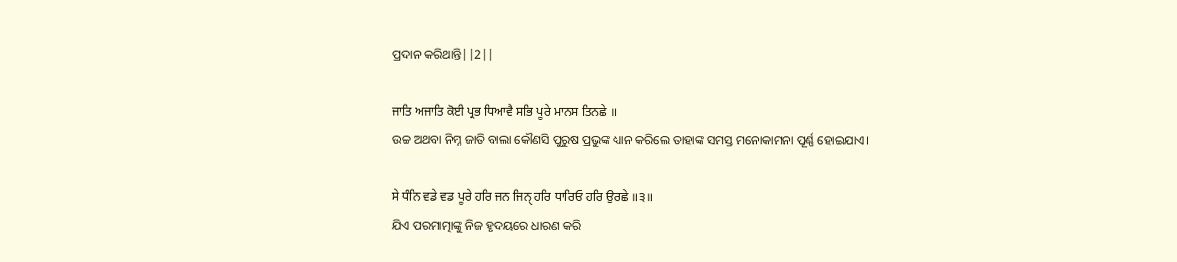ପ୍ରଦାନ କରିଥାନ୍ତି||2||

ਜਾਤਿ ਅਜਾਤਿ ਕੋਈ ਪ੍ਰਭ ਧਿਆਵੈ ਸਭਿ ਪੂਰੇ ਮਾਨਸ ਤਿਨਛੇ ॥
ଉଚ୍ଚ ଅଥବା ନିମ୍ନ ଜାତି ବାଲା କୌଣସି ପୁରୁଷ ପ୍ରଭୁଙ୍କ ଧ୍ୟାନ କରିଲେ ତାହାଙ୍କ ସମସ୍ତ ମନୋକାମନା ପୂର୍ଣ୍ଣ ହୋଇଯାଏ।

ਸੇ ਧੰਨਿ ਵਡੇ ਵਡ ਪੂਰੇ ਹਰਿ ਜਨ ਜਿਨੑ ਹਰਿ ਧਾਰਿਓ ਹਰਿ ਉਰਛੇ ॥੩॥
ଯିଏ ପରମାତ୍ମାଙ୍କୁ ନିଜ ହୃଦୟରେ ଧାରଣ କରି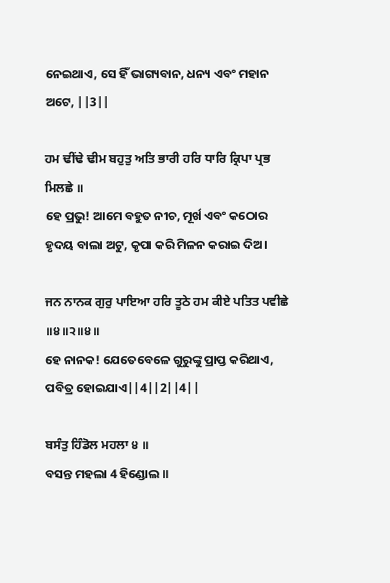ନେଇଥାଏ, ସେ ହିଁ ଭାଗ୍ୟବାନ, ଧନ୍ୟ ଏବଂ ମହାନ ଅଟେ, ||3||

ਹਮ ਢੀਂਢੇ ਢੀਮ ਬਹੁਤੁ ਅਤਿ ਭਾਰੀ ਹਰਿ ਧਾਰਿ ਕ੍ਰਿਪਾ ਪ੍ਰਭ ਮਿਲਛੇ ॥
ହେ ପ୍ରଭୁ! ଆମେ ବହୁତ ନୀଚ, ମୂର୍ଖ ଏବଂ କଠୋର ହୃଦୟ ବାଲା ଅଟୁ, କୃପା କରି ମିଳନ କରାଇ ଦିଅ।

ਜਨ ਨਾਨਕ ਗੁਰੁ ਪਾਇਆ ਹਰਿ ਤੂਠੇ ਹਮ ਕੀਏ ਪਤਿਤ ਪਵੀਛੇ ॥੪॥੨॥੪॥
ହେ ନାନକ! ଯେତେବେଳେ ଗୁରୁଙ୍କୁ ପ୍ରାପ୍ତ କରିଥାଏ, ପବିତ୍ର ହୋଇଯାଏ||4||2||4||

ਬਸੰਤੁ ਹਿੰਡੋਲ ਮਹਲਾ ੪ ॥
ବସନ୍ତ ମହଲା 4 ହିଣ୍ଡୋଲ ॥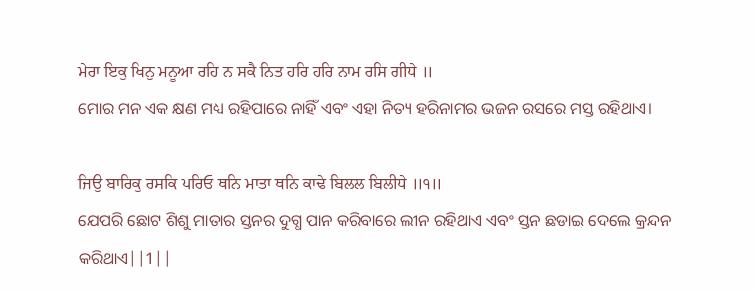ਮੇਰਾ ਇਕੁ ਖਿਨੁ ਮਨੂਆ ਰਹਿ ਨ ਸਕੈ ਨਿਤ ਹਰਿ ਹਰਿ ਨਾਮ ਰਸਿ ਗੀਧੇ ॥
ମୋର ମନ ଏକ କ୍ଷଣ ମଧ୍ୟ ରହିପାରେ ନାହିଁ ଏବଂ ଏହା ନିତ୍ୟ ହରିନାମର ଭଜନ ରସରେ ମସ୍ତ ରହିଥାଏ।

ਜਿਉ ਬਾਰਿਕੁ ਰਸਕਿ ਪਰਿਓ ਥਨਿ ਮਾਤਾ ਥਨਿ ਕਾਢੇ ਬਿਲਲ ਬਿਲੀਧੇ ॥੧॥
ଯେପରି ଛୋଟ ଶିଶୁ ମାତାର ସ୍ତନର ଦୁଗ୍ଧ ପାନ କରିବାରେ ଲୀନ ରହିଥାଏ ଏବଂ ସ୍ତନ ଛଡାଇ ଦେଲେ କ୍ରନ୍ଦନ କରିଥାଏ||1||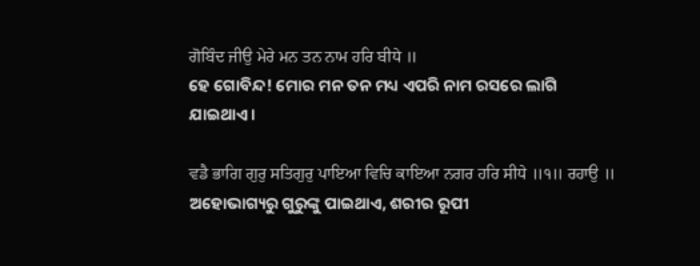ਗੋਬਿੰਦ ਜੀਉ ਮੇਰੇ ਮਨ ਤਨ ਨਾਮ ਹਰਿ ਬੀਧੇ ॥
ହେ ଗୋବିନ୍ଦ! ମୋର ମନ ତନ ମଧ୍ୟ ଏପରି ନାମ ରସରେ ଲାଗି ଯାଇଥାଏ।

ਵਡੈ ਭਾਗਿ ਗੁਰੁ ਸਤਿਗੁਰੁ ਪਾਇਆ ਵਿਚਿ ਕਾਇਆ ਨਗਰ ਹਰਿ ਸੀਧੇ ॥੧॥ ਰਹਾਉ ॥
ଅହୋଭାଗ୍ୟରୁ ଗୁରୁଙ୍କୁ ପାଇଥାଏ, ଶରୀର ରୂପୀ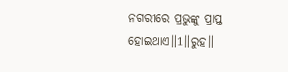ନଗରୀରେ ପ୍ରଭୁଙ୍କୁ ପ୍ରାପ୍ତ ହୋଇଥାଏ॥1॥ରୁହ॥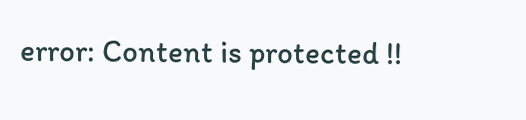error: Content is protected !!